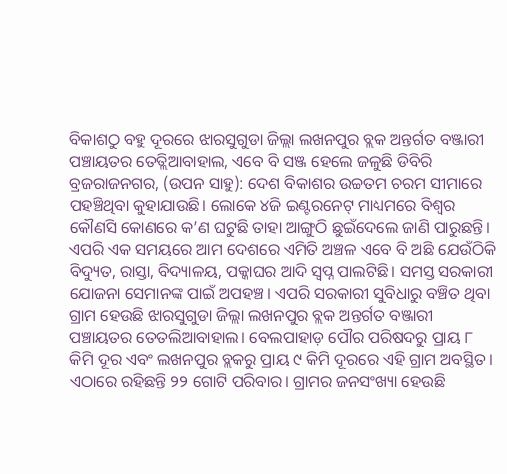ବିକାଶଠୁ ବହୁ ଦୂରରେ ଝାରସୁଗୁଡା ଜିଲ୍ଲା ଲଖନପୁର ବ୍ଲକ ଅନ୍ତର୍ଗତ ବଞ୍ଜାରୀ ପଞ୍ଚାୟତର ତେତ୍ଲିଆବାହାଲ, ଏବେ ବି ସଞ୍ଜ ହେଲେ ଜଳୁଛି ଡିବିରି
ବ୍ରଜରାଜନଗର, (ଉପନ ସାହୁ): ଦେଶ ବିକାଶର ଉଚ୍ଚତମ ଚରମ ସୀମାରେ ପହଞ୍ଚିଥିବା କୁହାଯାଉଛି। ଲୋକେ ୪ଜି ଇଣ୍ଟରନେଟ୍ ମାଧ୍ୟମରେ ବିଶ୍ବର କୌଣସି କୋଣରେ କ’ଣ ଘଟୁଛି ତାହା ଆଙ୍ଗୁଠି ଛୁଇଁଦେଲେ ଜାଣି ପାରୁଛନ୍ତି। ଏପରି ଏକ ସମୟରେ ଆମ ଦେଶରେ ଏମିତି ଅଞ୍ଚଳ ଏବେ ବି ଅଛି ଯେଉଁଠିକି ବିଦ୍ୟୁତ, ରାସ୍ତା, ବିଦ୍ୟାଳୟ, ପକ୍କାଘର ଆଦି ସ୍ବପ୍ନ ପାଲଟିଛି। ସମସ୍ତ ସରକାରୀ ଯୋଜନା ସେମାନଙ୍କ ପାଇଁ ଅପହଞ୍ଚ। ଏପରି ସରକାରୀ ସୁବିଧାରୁ ବଞ୍ଚିତ ଥିବା ଗ୍ରାମ ହେଉଛି ଝାରସୁଗୁଡା ଜିଲ୍ଲା ଲଖନପୁର ବ୍ଲକ ଅନ୍ତର୍ଗତ ବଞ୍ଜାରୀ ପଞ୍ଚାୟତର ତେତଲିଆବାହାଲ। ବେଲପାହାଡ଼ ପୌର ପରିଷଦରୁ ପ୍ରାୟ ୮ କିମି ଦୂର ଏବଂ ଲଖନପୁର ବ୍ଲକରୁ ପ୍ରାୟ ୯ କିମି ଦୂରରେ ଏହି ଗ୍ରାମ ଅବସ୍ଥିତ। ଏଠାରେ ରହିଛନ୍ତି ୨୨ ଗୋଟି ପରିବାର। ଗ୍ରାମର ଜନସଂଖ୍ୟା ହେଉଛି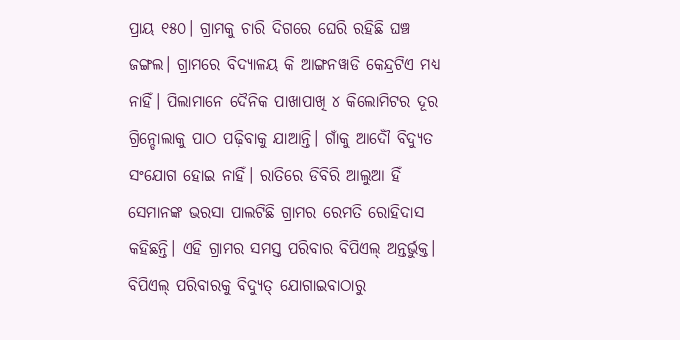ପ୍ରାୟ ୧୫୦। ଗ୍ରାମକୁ ଚାରି ଦିଗରେ ଘେରି ରହିଛି ଘଞ୍ଚ ଜଙ୍ଗଲ। ଗ୍ରାମରେ ବିଦ୍ୟାଳୟ କି ଆଙ୍ଗନୱାଡି କେନ୍ଦ୍ରଟିଏ ମଧ୍ୟ ନାହିଁ। ପିଲାମାନେ ଦୈନିକ ପାଖାପାଖି ୪ କିଲୋମିଟର ଦୂର ଗ୍ରିନ୍ଡୋଲାକୁ ପାଠ ପଢ଼ିବାକୁ ଯାଆନ୍ତି। ଗାଁକୁ ଆଦୌଁ ବିଦ୍ୟୁତ ସଂଯୋଗ ହୋଇ ନାହିଁ। ରାତିରେ ଡିବିରି ଆଲୁଆ ହିଁ ସେମାନଙ୍କ ଭରସା ପାଲଟିଛି ଗ୍ରାମର ରେମତି ରୋହିଦାସ କହିଛନ୍ତି। ଏହି ଗ୍ରାମର ସମସ୍ତ ପରିବାର ବିପିଏଲ୍ ଅନ୍ତର୍ଭୁକ୍ତ। ବିପିଏଲ୍ ପରିବାରକୁ ବିଦ୍ୟୁତ୍ ଯୋଗାଇବାଠାରୁ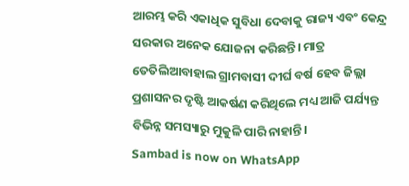ଆରମ୍ଭ କରି ଏକାଧିକ ସୁବିଧା ଦେବାକୁ ରାଜ୍ୟ ଏବଂ କେନ୍ଦ୍ର ସରକାର ଅନେକ ଯୋଜନା କରିଛନ୍ତି। ମାତ୍ର ତେତିଲିଆବାହାଲ ଗ୍ରାମବାସୀ ଦୀର୍ଘ ବର୍ଷ ହେବ ଜିଲ୍ଲା ପ୍ରଶାସନର ଦୃଷ୍ଟି ଆକର୍ଷଣ କରିଥିଲେ ମଧ୍ୟ ଆଜି ପର୍ଯ୍ୟନ୍ତ ବିଭିନ୍ନ ସମସ୍ୟାରୁ ମୁକୁଳି ପାରି ନାହାନ୍ତି।
Sambad is now on WhatsApp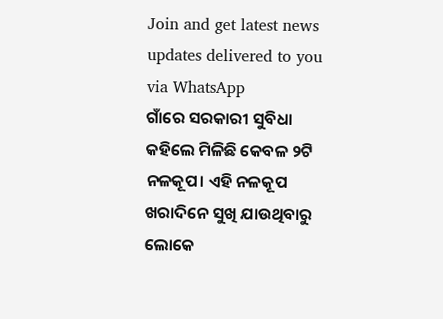Join and get latest news updates delivered to you via WhatsApp
ଗାଁରେ ସରକାରୀ ସୁବିଧା କହିଲେ ମିଳିଛି କେବଳ ୨ଟି ନଳକୂପ। ଏହି ନଳକୂପ ଖରାଦିନେ ସୁଖି ଯାଉଥିବାରୁ ଲୋକେ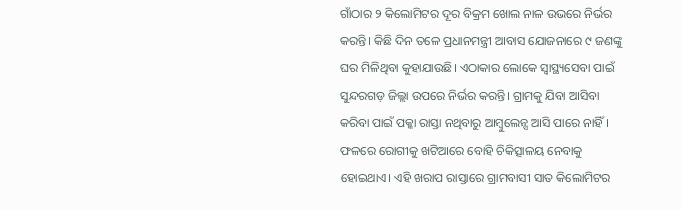ଗାଁଠାର ୨ କିଲୋମିଟର ଦୂର ବିକ୍ରମ ଖୋଲ ନାଳ ଉଭରେ ନିର୍ଭର କରନ୍ତି। କିଛି ଦିନ ତଳେ ପ୍ରଧାନମନ୍ତ୍ରୀ ଆବାସ ଯୋଜନାରେ ୯ ଜଣଙ୍କୁ ଘର ମିଳିଥିବା କୁହାଯାଉଛି। ଏଠାକାର ଲୋକେ ସ୍ୱାସ୍ଥ୍ୟସେବା ପାଇଁ ସୁନ୍ଦରଗଡ଼ ଜିଲ୍ଲା ଉପରେ ନିର୍ଭର କରନ୍ତି। ଗ୍ରାମକୁ ଯିବା ଆସିବା କରିବା ପାଇଁ ପକ୍କା ରାସ୍ତା ନଥିବାରୁ ଆମ୍ବୁଲେନ୍ସ ଆସି ପାରେ ନାହିଁ। ଫଳରେ ରୋଗୀକୁ ଖଟିଆରେ ବୋହି ଚିକିତ୍ସାଳୟ ନେବାକୁ ହୋଇଥାଏ। ଏହି ଖରାପ ରାସ୍ତାରେ ଗ୍ରାମବାସୀ ସାତ କିଲୋମିଟର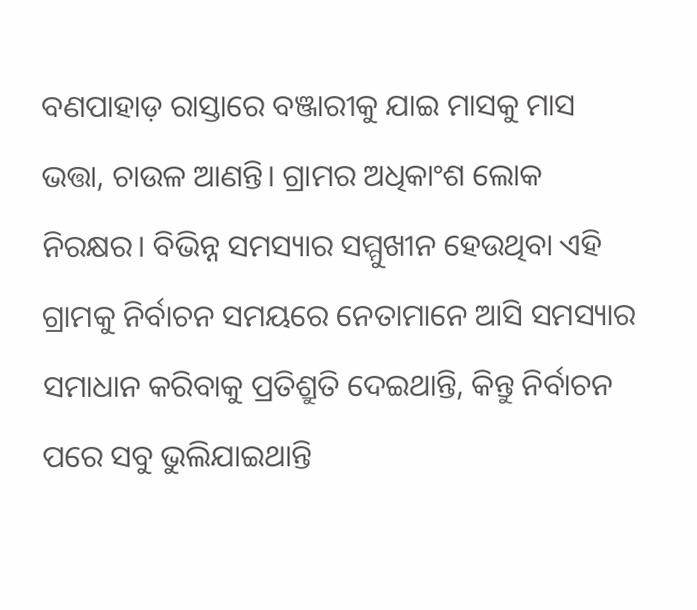ବଣପାହାଡ଼ ରାସ୍ତାରେ ବଞ୍ଜାରୀକୁ ଯାଇ ମାସକୁ ମାସ ଭତ୍ତା, ଚାଉଳ ଆଣନ୍ତି। ଗ୍ରାମର ଅଧିକାଂଶ ଲୋକ ନିରକ୍ଷର। ବିଭିନ୍ନ ସମସ୍ୟାର ସମ୍ମୁଖୀନ ହେଉଥିବା ଏହି ଗ୍ରାମକୁ ନିର୍ବାଚନ ସମୟରେ ନେତାମାନେ ଆସି ସମସ୍ୟାର ସମାଧାନ କରିବାକୁ ପ୍ରତିଶ୍ରୁତି ଦେଇଥାନ୍ତି, କିନ୍ତୁ ନିର୍ବାଚନ ପରେ ସବୁ ଭୁଲିଯାଇଥାନ୍ତି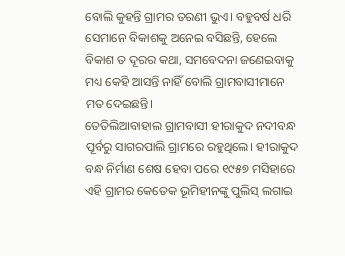ବୋଲି କୁହନ୍ତି ଗ୍ରାମର ତରଣୀ ଭୁଏ। ବହୁବର୍ଷ ଧରି ସେମାନେ ବିକାଶକୁ ଅନେଇ ବସିଛନ୍ତି, ହେଲେ ବିକାଶ ତ ଦୂରର କଥା, ସମବେଦନା ଜଣେଇବାକୁ ମଧ୍ୟ କେହି ଆସନ୍ତି ନାହିଁ ବୋଲି ଗ୍ରାମବାସୀମାନେ ମତ ଦେଇଛନ୍ତି।
ତେତିଲିଆବାହାଲ ଗ୍ରାମବାସୀ ହୀରାକୁଦ ନଦୀବନ୍ଧ ପୂର୍ବରୁ ସାଗରପାଲି ଗ୍ରାମରେ ରହୁଥିଲେ। ହୀରାକୁଦ ବନ୍ଧ ନିର୍ମାଣ ଶେଷ ହେବା ପରେ ୧୯୫୭ ମସିହାରେ ଏହି ଗ୍ରାମର କେତେକ ଭୂମିହୀନଙ୍କୁ ପୁଲିସ୍ ଲଗାଇ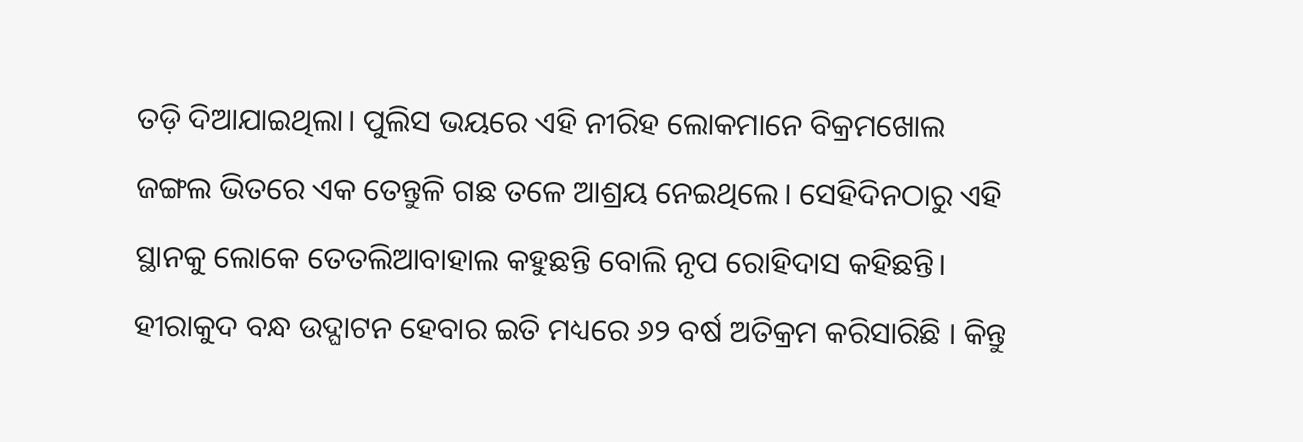ତଡ଼ି ଦିଆଯାଇଥିଲା। ପୁଲିସ ଭୟରେ ଏହି ନୀରିହ ଲୋକମାନେ ବିକ୍ରମଖୋଲ ଜଙ୍ଗଲ ଭିତରେ ଏକ ତେନ୍ତୁଳି ଗଛ ତଳେ ଆଶ୍ରୟ ନେଇଥିଲେ। ସେହିଦିନଠାରୁ ଏହି ସ୍ଥାନକୁ ଲୋକେ ତେତଲିଆବାହାଲ କହୁଛନ୍ତି ବୋଲି ନୃପ ରୋହିଦାସ କହିଛନ୍ତି। ହୀରାକୁଦ ବନ୍ଧ ଉଦ୍ଘାଟନ ହେବାର ଇତି ମଧ୍ୟରେ ୬୨ ବର୍ଷ ଅତିକ୍ରମ କରିସାରିଛି । କିନ୍ତୁ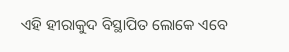ଏହି ହୀରାକୁଦ ବିସ୍ଥାପିତ ଲୋକେ ଏବେ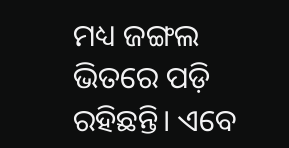ମଧ୍ୟ ଜଙ୍ଗଲ ଭିତରେ ପଡ଼ି ରହିଛନ୍ତି। ଏବେ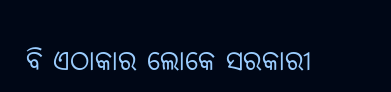ବି ଏଠାକାର ଲୋକେ ସରକାରୀ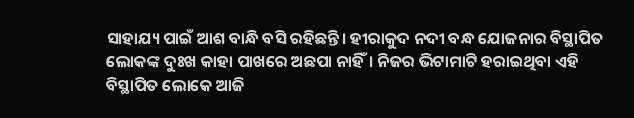ସାହାଯ୍ୟ ପାଇଁ ଆଶ ବାନ୍ଧି ବସି ରହିଛନ୍ତି। ହୀରାକୁଦ ନଦୀ ବନ୍ଧ ଯୋଜନାର ବିସ୍ଥାପିତ ଲୋକଙ୍କ ଦୁଃଖ କାହା ପାଖରେ ଅଛପା ନାହିଁ। ନିଜର ଭିଟାମାଟି ହରାଇଥିବା ଏହି ବିସ୍ଥାପିତ ଲୋକେ ଆଜି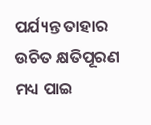ପର୍ଯ୍ୟନ୍ତ ତାହାର ଉଚିତ କ୍ଷତିପୂରଣ ମଧ୍ୟ ପାଇ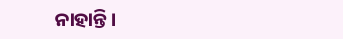ନାହାନ୍ତି।